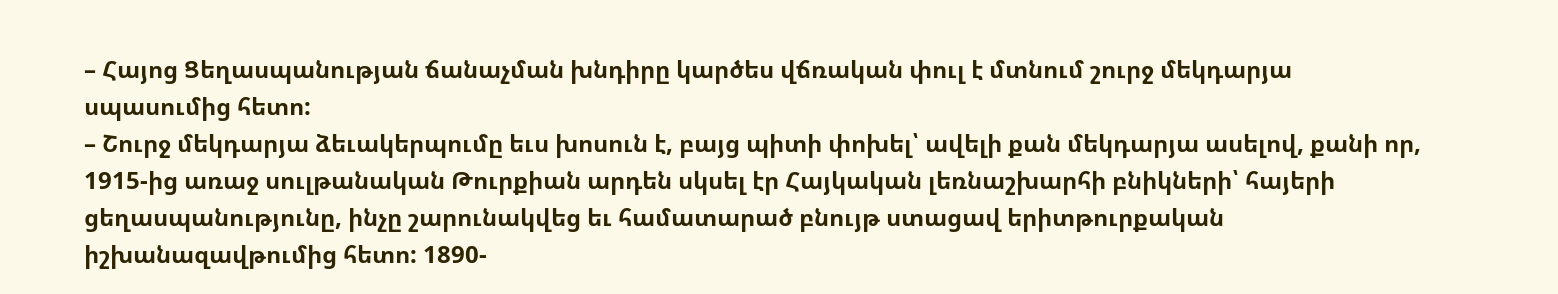– Հայոց Ցեղասպանության ճանաչման խնդիրը կարծես վճռական փուլ է մտնում շուրջ մեկդարյա սպասումից հետո:
– Շուրջ մեկդարյա ձեւակերպումը եւս խոսուն է, բայց պիտի փոխել՝ ավելի քան մեկդարյա ասելով, քանի որ, 1915-ից առաջ սուլթանական Թուրքիան արդեն սկսել էր Հայկական լեռնաշխարհի բնիկների՝ հայերի ցեղասպանությունը, ինչը շարունակվեց եւ համատարած բնույթ ստացավ երիտթուրքական իշխանազավթումից հետո: 1890-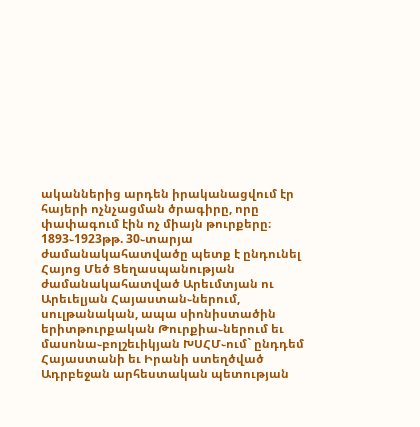ականներից արդեն իրականացվում էր հայերի ոչնչացման ծրագիրը, որը փափագում էին ոչ միայն թուրքերը։
1893֊1923թթ. 30֊տարյա ժամանակահատվածը պետք է ընդունել Հայոց Մեծ Ցեղասպանության ժամանակահատված Արեւմտյան ու Արեւելյան Հայաստան֊ներում, սուլթանական, ապա սիոնիստածին երիտթուրքական Թուրքիա֊ներում եւ մասոնա֊բոլշեւիկյան ԽՍՀՄ֊ում` ընդդեմ Հայաստանի եւ Իրանի ստեղծված Ադրբեջան արհեստական պետության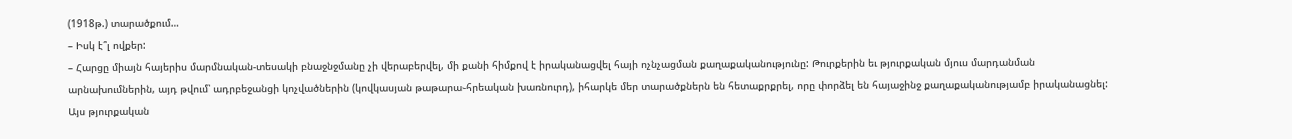(1918թ.) տարածքում…
– Իսկ է՞լ ովքեր:
– Հարցը միայն հայերիս մարմնական-տեսակի բնաջնջմանը չի վերաբերվել, մի քանի հիմքով է իրականացվել հայի ոչնչացման քաղաքականությունը: Թուրքերին եւ թյուրքական մյուս մարդանման արնախումներին, այդ թվում՝ ադրբեջանցի կոչվածներին (կովկասյան թաթարա֊հրեական խառնուրդ), իհարկե մեր տարածքներն են հետաքրքրել, որը փորձել են հայաջինջ քաղաքականությամբ իրականացնել: Այս թյուրքական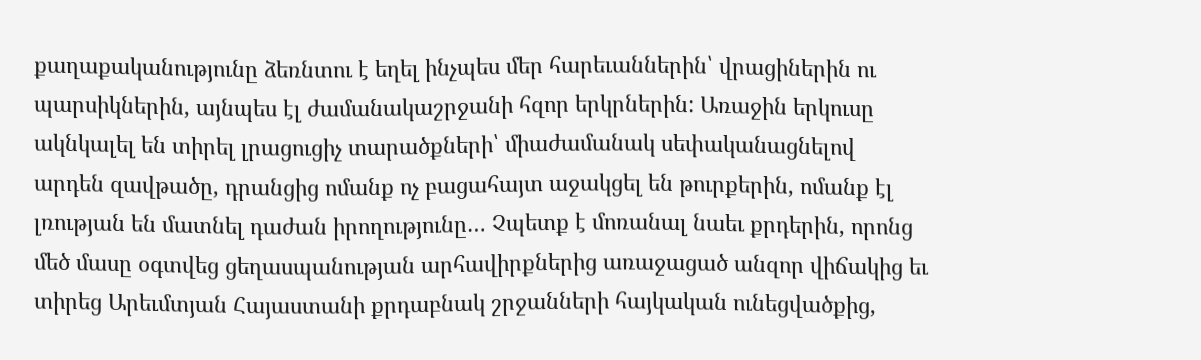քաղաքականությունը ձեռնտու է եղել ինչպես մեր հարեւաններին՝ վրացիներին ու պարսիկներին, այնպես էլ ժամանակաշրջանի հզոր երկրներին: Առաջին երկուսը ակնկալել են տիրել լրացուցիչ տարածքների՝ միաժամանակ սեփականացնելով արդեն զավթածը, դրանցից ոմանք ոչ բացահայտ աջակցել են թուրքերին, ոմանք էլ լռության են մատնել դաժան իրողությունը… Չպետք է մոռանալ նաեւ քրդերին, որոնց մեծ մասը օգտվեց ցեղասպանության արհավիրքներից առաջացած անզոր վիճակից եւ տիրեց Արեւմտյան Հայաստանի քրդաբնակ շրջանների հայկական ունեցվածքից,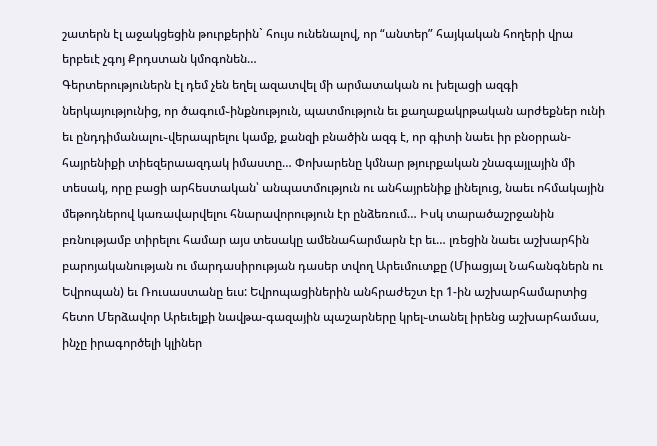շատերն էլ աջակցեցին թուրքերին` հույս ունենալով, որ “անտեր” հայկական հողերի վրա երբեւէ չգոյ Քրդստան կմոգոնեն…
Գերտերություներն էլ դեմ չեն եղել ազատվել մի արմատական ու խելացի ազգի ներկայությունից, որ ծագում֊ինքնություն, պատմություն եւ քաղաքակրթական արժեքներ ունի եւ ընդդիմանալու֊վերապրելու կամք, քանզի բնածին ազգ է, որ գիտի նաեւ իր բնօրրան-հայրենիքի տիեզերաազդակ իմաստը… Փոխարենը կմնար թյուրքական շնագայլային մի տեսակ, որը բացի արհեստական՝ անպատմություն ու անհայրենիք լինելուց, նաեւ ոհմակային մեթոդներով կառավարվելու հնարավորություն էր ընձեռում… Իսկ տարածաշրջանին բռնությամբ տիրելու համար այս տեսակը ամենահարմարն էր եւ… լռեցին նաեւ աշխարհին բարոյականության ու մարդասիրության դասեր տվող Արեւմուտքը (Միացյալ Նահանգներն ու Եվրոպան) եւ Ռուսաստանը եւս: Եվրոպացիներին անհրաժեշտ էր 1-ին աշխարհամարտից հետո Մերձավոր Արեւելքի նավթա-գազային պաշարները կրել֊տանել իրենց աշխարհամաս, ինչը իրագործելի կլիներ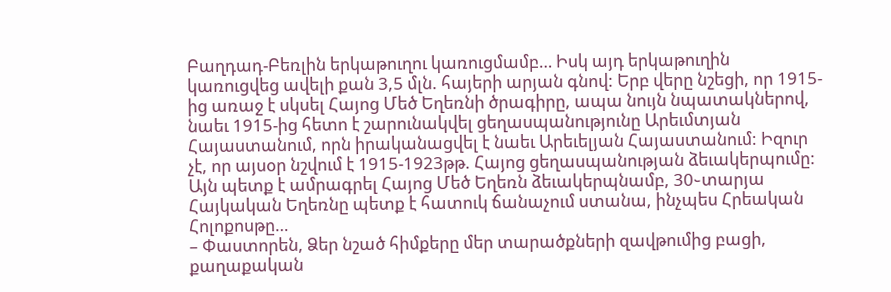Բաղդադ-Բեռլին երկաթուղու կառուցմամբ… Իսկ այդ երկաթուղին կառուցվեց ավելի քան 3,5 մլն. հայերի արյան գնով: Երբ վերը նշեցի, որ 1915-ից առաջ է սկսել Հայոց Մեծ Եղեռնի ծրագիրը, ապա նույն նպատակներով, նաեւ 1915-ից հետո է շարունակվել ցեղասպանությունը Արեւմտյան Հայաստանում, որն իրականացվել է նաեւ Արեւելյան Հայաստանում: Իզուր չէ, որ այսօր նշվում է 1915-1923թթ. Հայոց ցեղասպանության ձեւակերպումը: Այն պետք է ամրագրել Հայոց Մեծ Եղեռն ձեւակերպնամբ, 30֊տարյա Հայկական Եղեռնը պետք է հատուկ ճանաչում ստանա, ինչպես Հրեական Հոլոքոսթը…
– Փաստորեն, Ձեր նշած հիմքերը մեր տարածքների զավթումից բացի, քաղաքական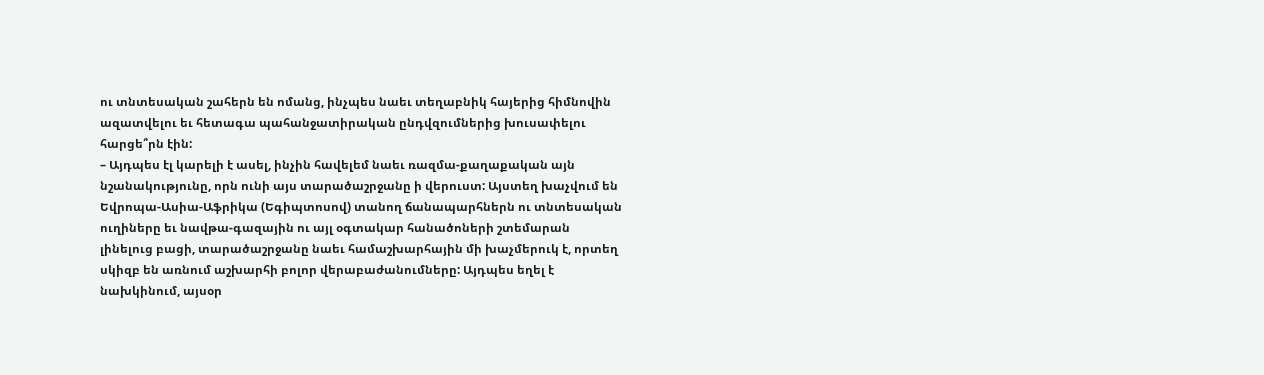ու տնտեսական շահերն են ոմանց, ինչպես նաեւ տեղաբնիկ հայերից հիմնովին ազատվելու եւ հետագա պահանջատիրական ընդվզումներից խուսափելու հարցե՞րն էին:
– Այդպես էլ կարելի է ասել, ինչին հավելեմ նաեւ ռազմա-քաղաքական այն նշանակությունը, որն ունի այս տարածաշրջանը ի վերուստ: Այստեղ խաչվում են Եվրոպա-Ասիա-Աֆրիկա (Եգիպտոսով) տանող ճանապարհներն ու տնտեսական ուղիները եւ նավթա-գազային ու այլ օգտակար հանածոների շտեմարան լինելուց բացի, տարածաշրջանը նաեւ համաշխարհային մի խաչմերուկ է, որտեղ սկիզբ են առնում աշխարհի բոլոր վերաբաժանումները: Այդպես եղել է նախկինում, այսօր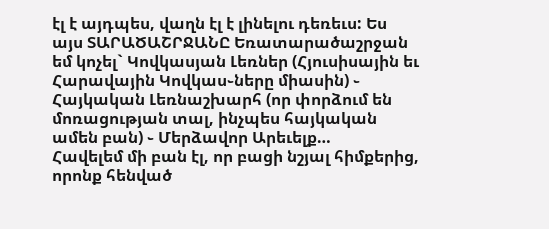էլ է այդպես, վաղն էլ է լինելու դեռեւս: Ես այս ՏԱՐԱԾԱՇՐՋԱՆԸ Եռատարածաշրջան եմ կոչել` Կովկասյան Լեռներ (Հյուսիսային եւ Հարավային Կովկաս֊ները միասին) ֊ Հայկական Լեռնաշխարհ (որ փորձում են մոռացության տալ, ինչպես հայկական ամեն բան) ֊ Մերձավոր Արեւելք…
Հավելեմ մի բան էլ, որ բացի նշյալ հիմքերից, որոնք հենված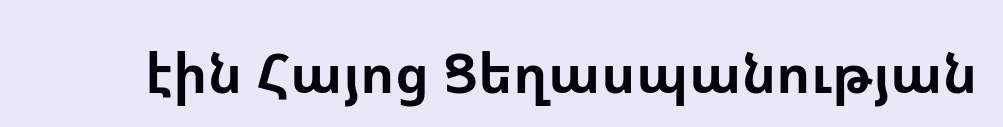էին Հայոց Ցեղասպանության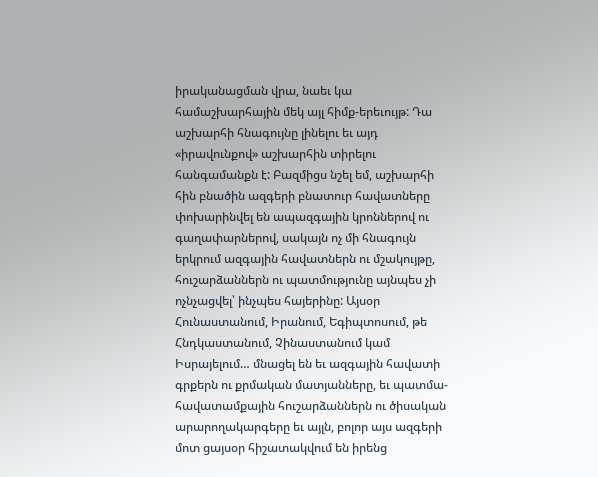իրականացման վրա, նաեւ կա համաշխարհային մեկ այլ հիմք-երեւույթ: Դա աշխարհի հնագույնը լինելու եւ այդ «իրավունքով» աշխարհին տիրելու հանգամանքն է: Բազմիցս նշել եմ, աշխարհի հին բնածին ազգերի բնատուր հավատները փոխարինվել են ապազգային կրոններով ու գաղափարներով, սակայն ոչ մի հնագույն երկրում ազգային հավատներն ու մշակույթը, հուշարձաններն ու պատմությունը այնպես չի ոչնչացվել՝ ինչպես հայերինը: Այսօր Հունաստանում, Իրանում, Եգիպտոսում, թե Հնդկաստանում, Չինաստանում կամ Իսրայելում… մնացել են եւ ազգային հավատի գրքերն ու քրմական մատյանները, եւ պատմա-հավատամքային հուշարձաններն ու ծիսական արարողակարգերը եւ այլն, բոլոր այս ազգերի մոտ ցայսօր հիշատակվում են իրենց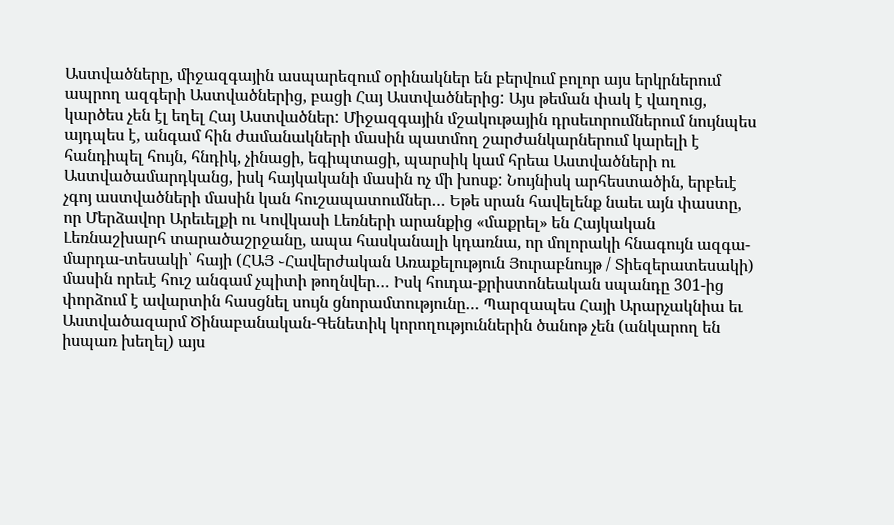Աստվածները, միջազգային ասպարեզում օրինակներ են բերվում բոլոր այս երկրներում ապրող ազգերի Աստվածներից, բացի Հայ Աստվածներից: Այս թեման փակ է վաղուց, կարծես չեն էլ եղել Հայ Աստվածներ: Միջազգային մշակութային դրսեւորումներում նույնպես այդպես է, անգամ հին ժամանակների մասին պատմող շարժանկարներում կարելի է հանդիպել հույն, հնդիկ, չինացի, եգիպտացի, պարսիկ կամ հրեա Աստվածների ու Աստվածամարդկանց, իսկ հայկականի մասին ոչ մի խոսք: Նույնիսկ արհեստածին, երբեւէ չգոյ աստվածների մասին կան հուշապատումներ… Եթե սրան հավելենք նաեւ այն փաստը, որ Մերձավոր Արեւելքի ու Կովկասի Լեռների արանքից «մաքրել» են Հայկական Լեռնաշխարհ տարածաշրջանը, ապա հասկանալի կդառնա, որ մոլորակի հնագույն ազգա-մարդա-տեսակի՝ հայի (ՀԱՅ ֊Հավերժական Առաքելություն Յուրաբնույթ / Տիեզերատեսակի) մասին որեւէ հուշ անգամ չպիտի թողնվեր… Իսկ հուդա-քրիստոնեական սպանդը 301-ից փորձում է ավարտին հասցնել սույն ցնորամտությունը… Պարզապես Հայի Արարչակնիա եւ Աստվածազարմ Ծինաբանական-Գենետիկ կորողություններին ծանոթ չեն (անկարող են իսպառ խեղել) այս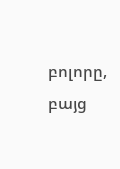բոլորը, բայց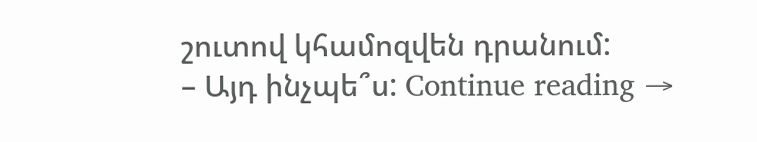շուտով կհամոզվեն դրանում:
– Այդ ինչպե՞ս: Continue reading →